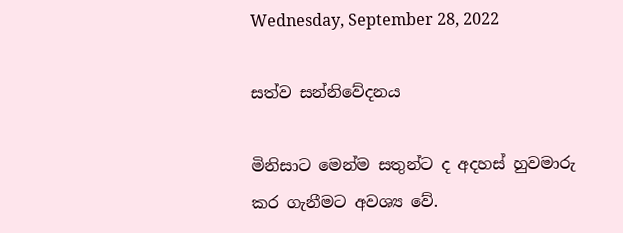Wednesday, September 28, 2022

සත්ව සන්නිවේදනය

මිනිසාට මෙන්ම සතුන්ට ද අදහස් හුවමාරු කර ගැනීමට අවශ්‍ය වේ.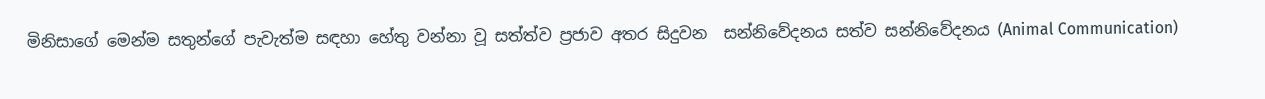මිනිසාගේ මෙන්ම සතුන්ගේ පැවැත්ම සඳහා හේතු වන්නා වූ සත්ත්ව ප්‍රජාව අතර සිදුවන  සන්නිවේදනය සත්ව සන්නිවේදනය (Animal Communication)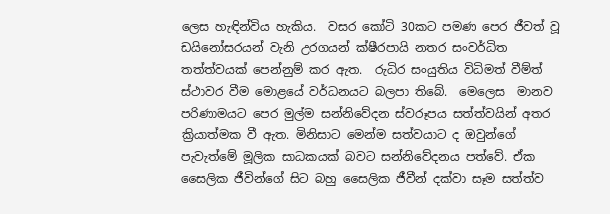ලෙස හැඳින්විය හැකිය.  වසර කෝටි 30කට පමණ පෙර ජීවත් වූ ඩයිනෝසරයන් වැනි උරගයන් ක්ෂීරපායි නතර සංවර්ධිත තත්ත්වයක් පෙන්නුම් කර ඇත.  රුධිර සංයුතිය විධිමත් වීම්ත් ස්ථාවර වීම මොළයේ වර්ධනයට බලපා තිබේ.  මෙලෙස  මානව  පරිණාමයට පෙර මුල්ම සන්නිවේදන ස්වරූපය සත්ත්වයින් අතර ක්‍රියාත්මක වී ඇත. මිනිසාට මෙන්ම සත්වයාට ද ඔවුන්ගේ පැවැත්මේ මූලික සාධකයක් බවට සන්නිවේදනය පත්වේ. ඒක සෛලික ජීවින්ගේ සිට බහු සෛලික ජීවීන් දක්වා සෑම සත්ත්ව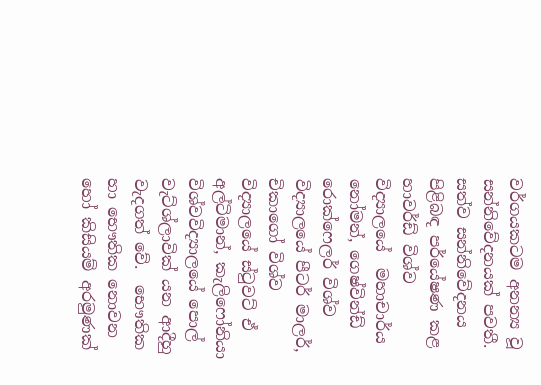වර්ගයකටම අනන්‍ය වූ සන්නිවේදනයක් පවතී.  සත්ව සන්නිවේදනය පිළිබඳ පර්යේෂණ කළ හාවර්ඩ් විශ්ව විද්‍යාලයේ  මහාචාර්ය නෝමන්, ගෙෂ්වින්ඩ් රොක්ෆෙලර් විශ්ව විද්‍යාලයේ පීටර් මාලර්, චිකාගෝ විශ්ව විද්‍යාලයේ ස්ටුවට් ඒ අල්ටිමාන්, කැලිෆෝනියා විශ්වවිද්‍යාලයේ පොල් වැට්ශ්ලාවික් යන ආදීහු වැදගත් වේ.  භෞතික හා භෞතික නොවන හෝ කිසියම් අරමුණක්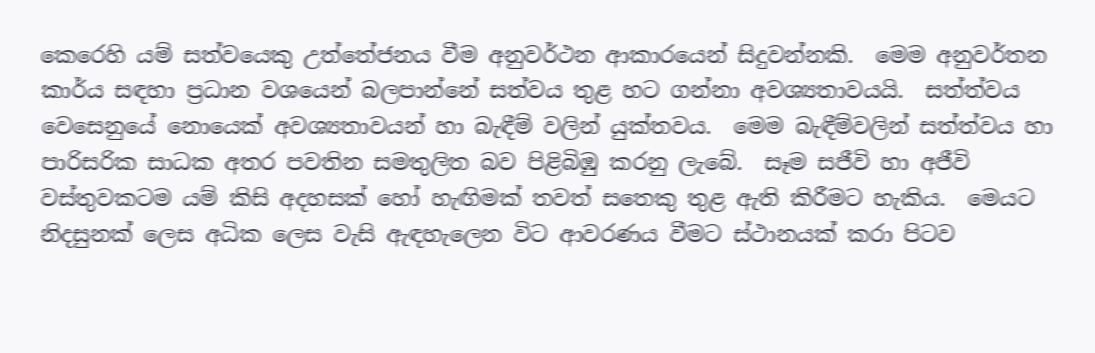කෙරෙහි යම් සත්වයෙකු උත්තේජනය වීම අනුවර්ථන ආකාරයෙන් සිදුවන්නකි.  මෙම අනුවර්තන කාර්ය සඳහා ප්‍රධාන වශයෙන් බලපාන්නේ සත්වය තුළ හට ගන්නා අවශ්‍යතාවයයි.  සත්ත්වය වෙසෙනුයේ නොයෙක් අවශ්‍යතාවයන් හා බැඳීම් වලින් යුක්තවය.  මෙම බැඳීම්වලින් සත්ත්වය හා පාරිසරික සාධක අතර පවතින සමතුලිත බව පිළිබිඹු කරනු ලැබේ.  සෑම සජීවි හා අජීවි වස්තුවකටම යම් කිසි අදහසක් හෝ හැඟිමක් තවත් සතෙකු තුළ ඇති කිරීමට හැකිය.  මෙයට නිදසුනක් ලෙස අධික ලෙස වැසි ඇඳහැලෙන විට ආවරණය වීමට ස්ථානයක් කරා පිටව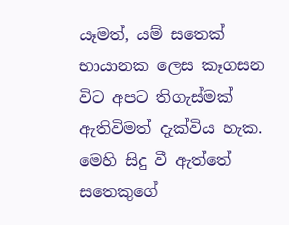යෑමත්, යම් සතෙක් භායානක ලෙස කෑගසන විට අපට තිගැස්මක් ඇතිවිමත් දැක්විය හැක.  මෙහි සිදු වී ඇත්තේ සතෙකුගේ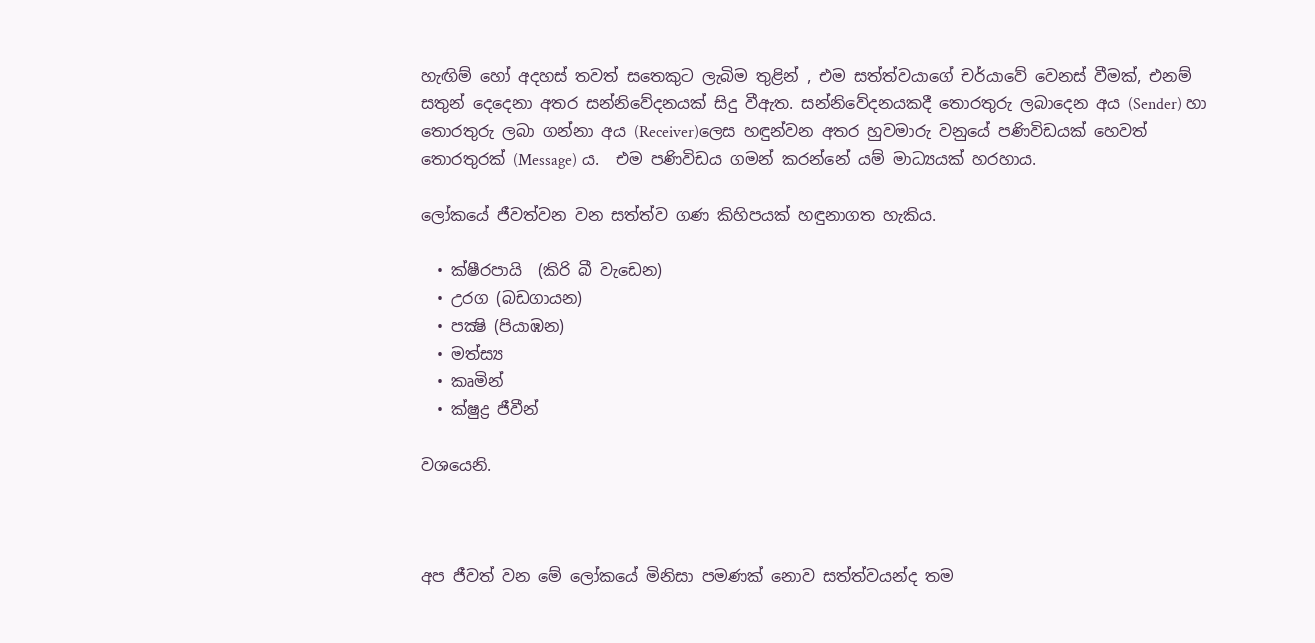හැඟිම් හෝ අදහස් තවත් සතෙකුට ලැබිම තුළින් , එම සත්ත්වයාගේ චර්යාවේ වෙනස් වීමක්, එනම් සතුන් දෙදෙනා අතර සන්නිවේදනයක් සිදු වීඇත. සන්නිවේදනයකදී තොරතුරු ලබාදෙන අය (Sender) හා තොරතුරු ලබා ගන්නා අය (Receiver)ලෙස හඳුන්වන අතර හුවමාරු වනුයේ පණිවිඩයක් හෙවත් තොරතුරක් (Message) ය.  එම පණිවිඩය ගමන් කරන්නේ යම් මාධ්‍යයක් හරහාය.

ලෝකයේ ජීවත්වන වන සත්ත්ව ගණ කිහිපයක් හඳුනාගත හැකිය.

  • ක්ෂීරපායි  (කිරි බී වැඩෙන)
  • උරග (බඩගායන)
  • පක්‍ෂි (පියාඹන)
  • මත්ස්‍ය
  • කෘමින්
  • ක්ෂුද්‍ර ජීවීන්

වශයෙනි.



අප ජීවත් වන මේ ලෝකයේ මිනිසා පමණක් නොව සත්ත්වයන්ද තම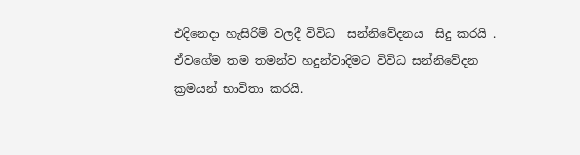එදිනෙදා හැසිරිම් වලදී විවිධ  සන්නිවේදනය  සිදු කරයි .  ඒවගේම තම තමන්ව හදුන්වාදිමට විවිධ සන්නිවේදන ක්‍රමයන් භාවිතා කරයි.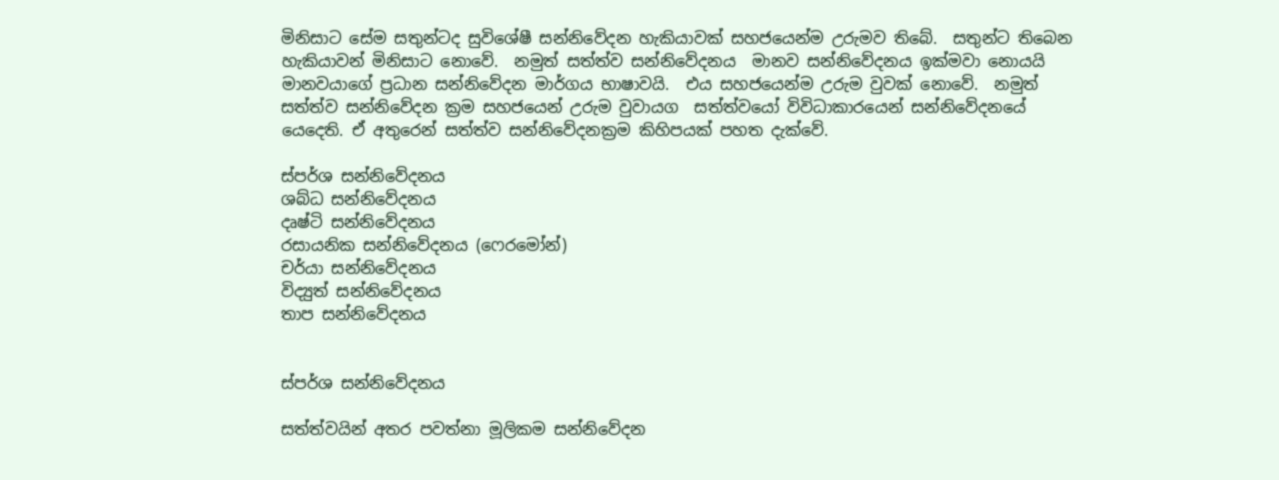මිනිසාට සේම සතුන්ටද සුවිශේෂී සන්නිවේදන හැකියාවක් සහජයෙන්ම උරුමව තිබේ.  සතුන්ට තිබෙන හැකියාවන් මිනිසාට නොවේ.  නමුත් සත්ත්ව සන්නිවේදනය  මානව සන්නිවේදනය ඉක්මවා නොයයි මානවයාගේ ප්‍රධාන සන්නිවේදන මාර්ගය භාෂාවයි.  එය සහජයෙන්ම උරුම වුවක් නොවේ.  නමුත් සත්ත්ව සන්නිවේදන ක්‍රම සහජයෙන් උරුම වුවායග  සත්ත්වයෝ විවිධාකාරයෙන් සන්නිවේදනයේ යෙදෙති. ඒ අතුරෙන් සත්ත්ව සන්නිවේදනක්‍රම කිහිපයක් පහත දැක්වේ.

ස්පර්ශ සන්නිවේදනය
ශබ්ධ සන්නිවේදනය
දෘෂ්ටි සන්නිවේදනය
රසායනික සන්නිවේදනය (ෆෙරමෝන්)
චර්යා සන්නිවේදනය
විද්‍යුත් සන්නිවේදනය
තාප සන්නිවේදනය


ස්පර්ශ සන්නිවේදනය

සත්ත්වයින් අතර පවත්නා මූලිකම සන්නිවේදන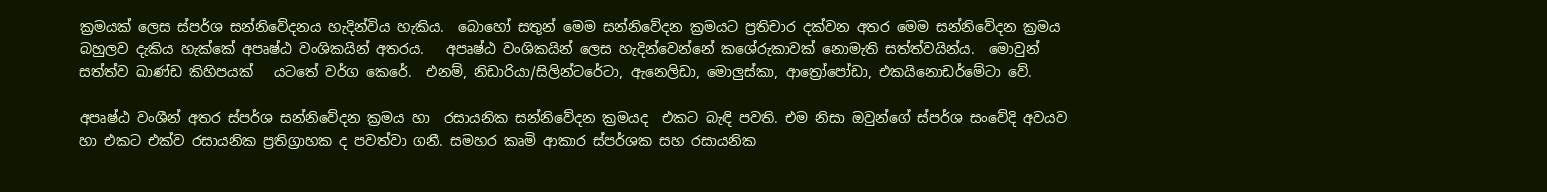ක්‍රමයක් ලෙස ස්පර්ශ සන්නිවේදනය හැදින්විය හැකිය.  බොහෝ සතුන් මෙම සන්නිවේදන ක්‍රමයට ප්‍රතිචාර දක්වන අතර මෙම සන්නිවේදන ක්‍රමය බහුලව දැකිය හැක්කේ අපෘෂ්ඨ වංශිකයින් අතරය.   අපෘෂ්ඨ වංශිකයින් ලෙස හැදින්වෙන්නේ කශේරුකාවක් නොමැති සත්ත්වයින්ය.  මොවුන් සත්ත්ව ඛාණ්ඩ කිහිපයක්   යටතේ වර්ග කෙරේ.  එනම්, නිඩාරියා/සිලින්ටරේටා, ඇනෙලිඩා, මොලුස්කා, ආත්‍රෝපෝඩා, එකයිනොඩර්මේටා වේ.

අපෘෂ්ඨ වංශීන් අතර ස්පර්ශ සන්නිවේදන ක්‍රමය හා  රසායනික සන්නිවේදන ක්‍රමයද  එකට බැඳි පවති. එම නිසා ඔවුන්ගේ ස්පර්ශ සංවේදි අවයව හා එකට එක්ව රසායනික ප්‍රතිග්‍රාහක ද පවත්වා ගනී. සමහර කෘමි ආකාර ස්පර්ශක සහ රසායනික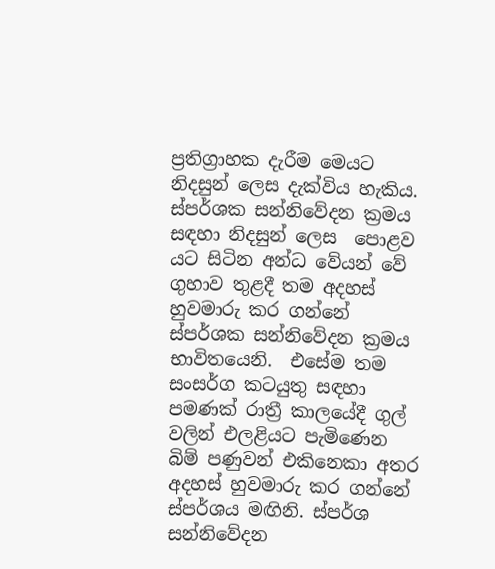ප්‍රතිග්‍රාහක දැරීම මෙයට නිදසුන් ලෙස දැක්විය හැකිය.  ස්පර්ශක සන්නිවේදන ක්‍රමය සඳහා නිදසුන් ලෙස  පොළව යට සිටින අන්ධ වේයන් වේ ගුහාව තුළදී තම අදහස් හුවමාරු කර ගන්නේ ස්පර්ශක සන්නිවේදන ක්‍රමය භාවිතයෙනි.  එසේම තම සංසර්ග කටයුතු සඳහා පමණක් රාත්‍රී කාලයේදී ගුල් වලින් එලළියට පැමිණෙන බිම් පණුවන් එකිනෙකා අතර අදහස් හුවමාරු කර ගන්නේ ස්පර්ශය මඟිනි. ස්පර්ශ සන්නිවේදන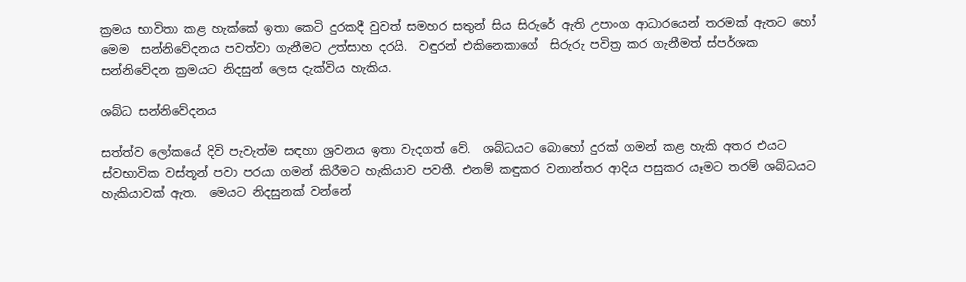ක්‍රමය භාවිතා කළ හැක්කේ ඉතා කෙටි දුරකදී වුවත් සමහර සතුන් සිය සිරුරේ ඇති උපාංග ආධාරයෙන් තරමක් ඇතට හෝ මෙම  සන්නිවේදනය පවත්වා ගැනීමට උත්සාහ දරයි.  වඳුරන් එකිනෙකාගේ  සිරුරු පවිත්‍ර කර ගැනීමත් ස්පර්ශක සන්නිවේදන ක්‍රමයට නිදසුන් ලෙස දැක්විය හැකිය.

ශබ්ධ සන්නිවේදනය

සත්ත්ව ලෝකයේ දිවි පැවැත්ම සඳහා ශ්‍රවනය ඉතා වැදගත් වේ.  ශබ්ධයට බොහෝ දුරක් ගමන් කළ හැකි අතර එයට ස්වභාවික වස්තූන් පවා පරයා ගමන් කිරීමට හැකියාව පවතී. එනම් කඳුකර වනාන්තර ආදිය පසුකර යෑමට තරම් ශබ්ධයට හැකියාවක් ඇත.  මෙයට නිදසුනක් වන්නේ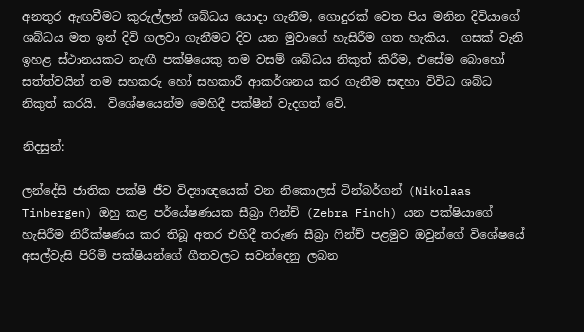අනතුර ඇඟවීමට කුරුල්ලන් ශබ්ධය යොදා ගැනීම, ගොදුරක් වෙත පිය මනින දිවියාගේ ශබ්ධය මත ඉන් දිවි ගලවා ගැනීමට දිව යන මුවාගේ හැසිරීම ගත හැකිය.  ගසක් වැනි ඉහළ ස්ථානයකට නැඟී පක්ෂියෙකු තම වසම් ශබ්ධය නිකුත් කිරීම, එසේම බොහෝ සත්ත්වයින් තම සහකරු හෝ සහකාරී ආකර්ශනය කර ගැනීම සඳහා විවිධ ශබ්ධ නිකුත් කරයි.  විශේෂයෙන්ම මෙහිදී පක්ෂීන් වැදගත් වේ.

නිදසුන්:

ලන්දේසි ජාතික පක්ෂි ජීව විද්‍යාඥයෙක් වන නිකොලස් ටින්බර්ගන් (Nikolaas Tinbergen) ඔහු කළ පර්යේෂණයක සීබ්‍රා ෆින්ච් (Zebra Finch) යන පක්ෂියාගේ හැසිරීම නිරීක්ෂණය කර තිබූ අතර එහිදී තරුණ සීබ්‍රා ෆින්ච් පළමුව ඔවුන්ගේ විශේෂයේ අසල්වැසි පිරිමි පක්ෂියන්ගේ ගීතවලට සවන්දෙනු ලබන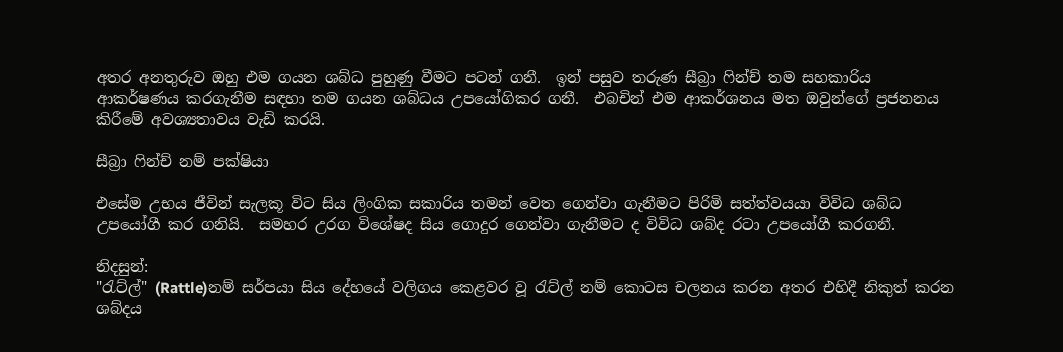අතර අනතුරුව ඔහු එම ගයන ශබ්ධ පුහුණු වීමට පටන් ගනී.  ඉන් පසුව තරුණ සීබ්‍රා ෆින්ච් තම සහකාරිය ආකර්ෂණය කරගැනීම සඳහා තම ගයන ශබ්ධය උපයෝගිකර ගනී.  එබචින් එම ආකර්ශනය මත ඔවුන්ගේ ප්‍රජනනය කිරීමේ අවශ්‍යතාවය වැඩි කරයි.

සීබ්‍රා ෆින්ච් නම් පක්ෂියා

එසේම උභය ජීවින් සැලකූ විට සිය ලිංගික සකාරිය තමන් වෙත ගෙන්වා ගැනීමට පිරිමි සත්ත්වයයා විවිධ ශබ්ධ උපයෝගී කර ගනියි.  සමහර උරග විශේෂද සිය ගොදුර ගෙන්වා ගැනීමට ද විවිධ ශබ්ද රටා උපයෝගී කරගනී.

නිදසුන්:
"රැට්ල්" (Rattle)නම් සර්පයා සිය දේහයේ වලිගය කෙළවර වූ රැට්ල් නම් කොටස චලනය කරන අතර එහිදී නිකුත් කරන ශබ්දය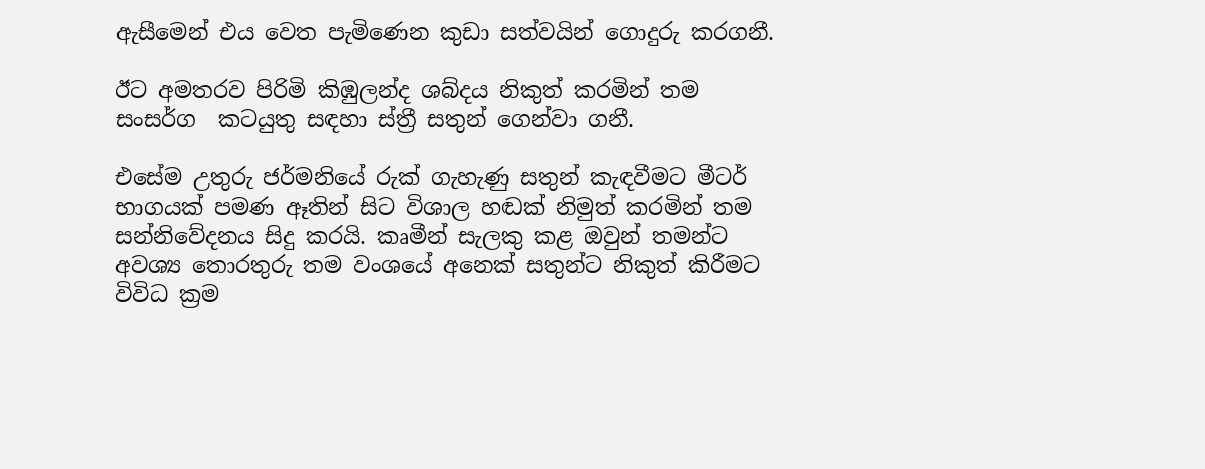ඇසීමෙන් එය වෙත පැමිණෙන කුඩා සත්වයින් ගොදුරු කරගනී.

ඊට අමතරව පිරිමි කිඹුලන්ද ශබ්දය නිකුත් කරමින් තම සංසර්ග  කටයුතු සඳහා ස්ත්‍රී සතුන් ගෙන්වා ගනී.

එසේම උතුරු ජර්මනියේ රුක් ගැහැණු සතුන් කැඳවීමට මීටර් භාගයක් පමණ ඈතින් සිට විශාල හඬක් නිමුත් කරමින් තම සන්නිවේදනය සිදු කරයි. කෘමීන් සැලකු කළ ඔවුන් තමන්ට අවශ්‍ය තොරතුරු තම වංශයේ අනෙක් සතුන්ට නිකුත් කිරීමට විවිධ ක්‍රම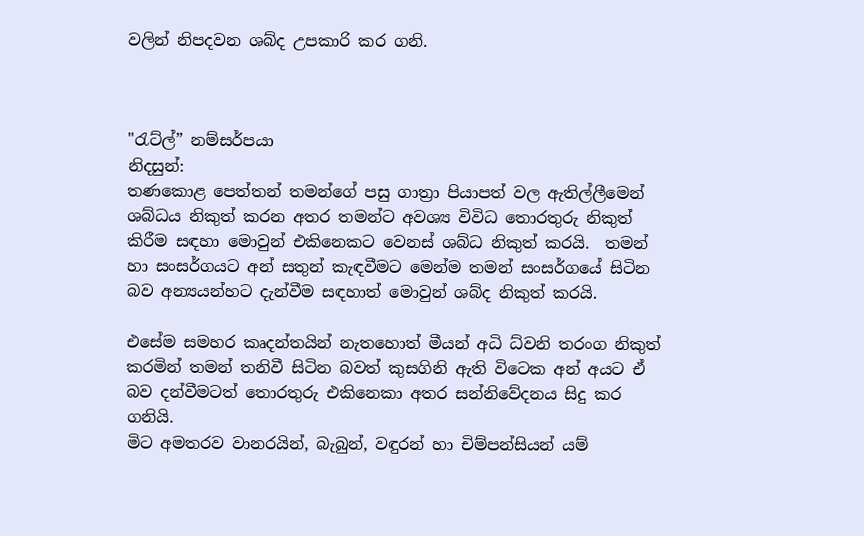වලින් නිපදවන ශබ්ද උපකාරි කර ගනි.



"රැට්ල්” නම්සර්පයා
නිදසුන්:
තණකොළ පෙත්තන් තමන්ගේ පසු ගාත්‍රා පියාපත් වල ඇතිල්ලීමෙන් ශබ්ධය නිකුත් කරන අතර තමන්ට අවශ්‍ය විවිධ තොරතුරු නිකුත් කිරීම සඳහා මොවුන් එකිනෙකට වෙනස් ශබ්ධ නිකුත් කරයි.  තමන් හා සංසර්ගයට අන් සතුන් කැඳවීමට මෙන්ම තමන් සංසර්ගයේ සිටින බව අන්‍යයන්හට දැන්වීම සඳහාත් මොවුන් ශබ්ද නිකුත් කරයි.

එසේම සමහර කෘදන්තයින් නැතහොත් මීයන් අධි ධ්වනි තරංග නිකුත් කරමින් තමන් තනිවී සිටින බවත් කුසගිනි ඇති විටෙක අන් අයට ඒ බව දන්වීමටත් තොරතුරු එකිනෙකා අතර සන්නිවේදනය සිදු කර ගනියි.
මිට අමතරව වානරයින්, බැබුන්, වඳුරන් හා චිම්පන්සියන් යම්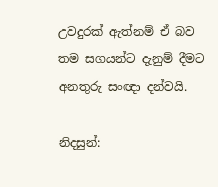උවදුරක් ඇත්නම් ඒ බව තම සගයන්ට දැනුම් දීමට අනතුරු සංඥා දන්වයි.

නිදසුන්: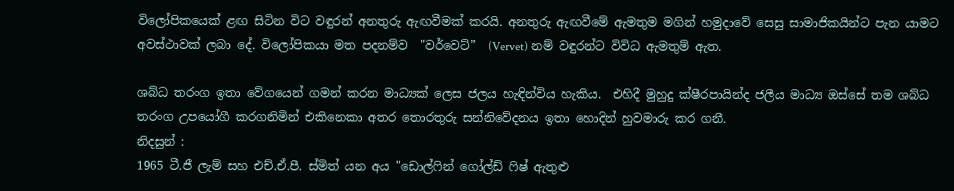විලෝපිකයෙක් ළඟ සිටින විට වඳුරන් අනතුරු ඇඟවීමක් කරයි. අනතුරු ඇඟවීමේ ඇමතුම මගින් හමුදාවේ සෙසු සාමාජිකයින්ට පැන යාමට අවස්ථාවක් ලබා දේ. විලෝපිකයා මත පදනම්ව  "වර්වෙට්”  (Vervet) නම් වඳුරන්ට විවිධ ඇමතුම් ඇත.

ශබ්ධ තරංග ඉතා වේගයෙන් ගමන් කරන මාධ්‍යක් ලෙස ජලය හැඳින්විය හැකිය.  එහිදී මුහුදු ක්ෂීරපායින්ද ජලීය මාධ්‍ය ඔස්සේ තම ශබ්ධ තරංග උපයෝගී කරගනිමින් එකිනෙකා අතර තොරතුරු සන්නිවේදනය ඉතා හොදින් හුවමාරු කර ගනී.
නිදසුන් :
1965 ටී.ජී ලැම් සහ එච්.ඒ.පී. ස්මිත් යන අය "ඩොල්ෆින් ගෝල්ඩ් ෆිෂ් ඇතුළු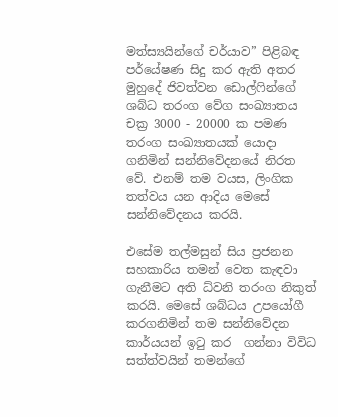මත්ස්‍යයින්ගේ චර්යාව” පිළිබඳ පර්යේෂණ සිදු කර ඇති අතර මුහුදේ ජිවත්වන ඩොල්ෆින්ගේ ශබ්ධ තරංග වේග සංඛ්‍යාතය චක්‍ර 3000 - 20000 ක පමණ තරංග සංඛ්‍යාතයක් යොදා ගනිමින් සන්නිවේදනයේ නිරත වේ. එනම් තම වයස, ලිංගික තත්වය යන ආදිය මෙසේ සන්නිවේදනය කරයි.

එසේම තල්මසුන් සිය ප්‍රජනන සහකාරිය තමන් වෙත කැඳවා ගැනීමට අති ධ්වනි තරංග නිකුත් කරයි. මෙසේ ශබ්ධය උපයෝගී කරගනිමින් තම සන්නිවේදන කාර්යයන් ඉටු කර  ගන්නා විවිධ සත්ත්වයින් තමන්ගේ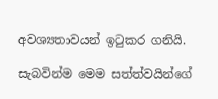අවශ්‍යතාවයන් ඉටුකර ගනියි.

සැබවින්ම මෙම සත්ත්වයින්ගේ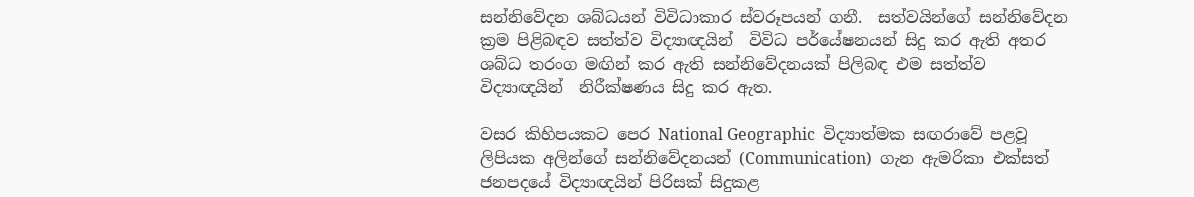සන්නිවේදන ශබ්ධයන් විවිධාකාර ස්වරූපයන් ගනී.  සත්වයින්ගේ සන්නිවේදන ක්‍රම පිළිබඳව සත්ත්ව විද්‍යාඥයින්  විවිධ පර්යේෂනයන් සිදු කර ඇති අතර ශබ්ධ තරංග මඟින් කර ඇති සන්නිවේදනයක් පිලිබඳ එම සත්ත්ව විද්‍යාඥයින්  නිරීක්ෂණය සිදු කර ඇත.

වසර කිහිපයකට පෙර National Geographic  විද්‍යාත්මක සඟරාවේ පළවූ ලිපියක අලින්ගේ සන්නිවේදනයන් (Communication)  ගැන ඇමරිකා එක්සත් ජනපදයේ විද්‍යාඥයින් පිරිසක් සිදුකළ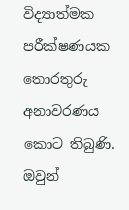විද්‍යාත්මක පරීක්ෂණයක තොරතුරු අනාවරණය කොට තිබුණි.  ඔවුන්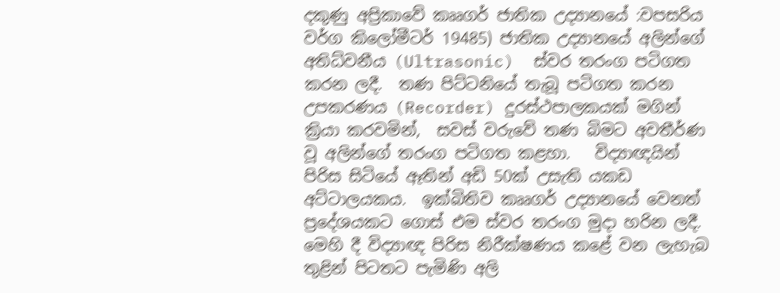දකුණු අප්‍රිකාවේ කෲගර් ජාතික උද්‍යානයේ :වපසරිය වර්ග කිලෝමීටර් 19485) ජාතික උද්‍යානයේ අලින්ගේ අතිධ්වනීය (Ultrasonic)  ස්වර තරංග පටිගත කරන ලදී.  තණ පිට්ටනියේ තැබූ පටිගත කරන උපකරණය (Recorder) දුරස්ථපාලකයක් මගින් ක්‍රියා කරවමින්,  සවස් වරුවේ තණ බිමට අවතීර්ණ වූ අලින්ගේ තරංග පටිගත කළහා.   විද්‍යාඥයින් පිරිස සිටියේ ඈතින් අඩි 50ක් උසැති යකඩ අට්ටාලයකය.  ඉක්බිතිව කෲගර් උද්‍යානයේ වෙනත් ප්‍රදේශයකට ගොස් එම ස්වර තරංග මුදා හරින ලදී.  මෙහි දී විද්‍යාඥ පිරිස නිරීක්ෂණය කළේ වන ලැහැබ තුළින් පිටතට පැමිණි අලි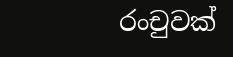රංචුවක්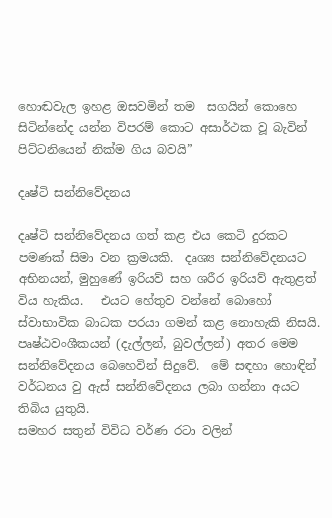හොඬවැල ඉහළ ඔසවමින් තම  සගයින් කොහෙ සිටින්නේද යන්න විපරම් කොට අසාර්ථක වූ බැවින් පිට්ටනියෙන් නික්ම ගිය බවයි”

දෘෂ්ටි සන්නිවේදනය

දෘෂ්ටි සන්නිවේදනය ගත් කළ එය කෙටි දුරකට පමණක් සිමා වන ක්‍රමයකි.  දෘශ්‍ය සන්නිවේදනයට අභිනයන්, මුහුණේ ඉරියව් සහ ශරීර ඉරියව් ඇතුළත් විය හැකිය.   එයට හේතුව වන්නේ බොහෝ ස්වාභාවික බාධක පරයා ගමන් කළ නොහැකි නිසයි. පෘෂ්ඨවංශීකයන් (දැල්ලන්, බුවල්ලන්) අතර මෙම සන්නිවේදනය බෙහෙවින් සිදුවේ.  මේ සඳහා හොඳින් වර්ධනය වු ඇස් සන්නිවේදනය ලබා ගන්නා අයට තිබිය යුතුයි.
සමහර සතුන් විවිධ වර්ණ රටා වලින්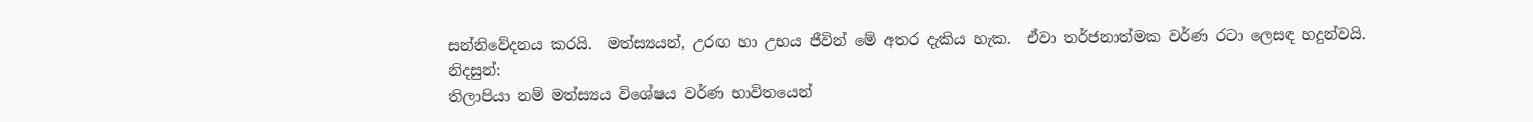සන්නිවේදනය කරයි.  මත්ස්‍යයන්, උරඟ හා උභය ජීවින් මේ අතර දැකිය හැක.  ඒවා තර්ජනාත්මක වර්ණ රටා ලෙසඳ හදුන්වයි.
නිදසුන්:
තිලාපියා නම් මත්ස්‍යය විශේෂය වර්ණ භාවිතයෙන්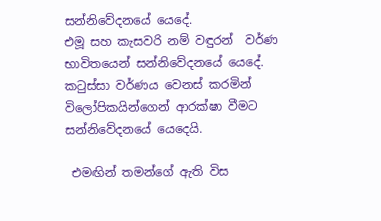සන්නිවේදනයේ යෙදේ.
එමූ සහ කැසවරි නම් වඳුරන්  වර්ණ භාවිතයෙන් සන්නිවේදනයේ යෙදේ.
කටුස්සා වර්ණය වෙනස් කරමින් විලෝපිකයින්ගෙන් ආරක්ෂා වීමට සන්නිවේදනයේ යෙදෙයි.

 එමඟින් තමන්ගේ ඇති විස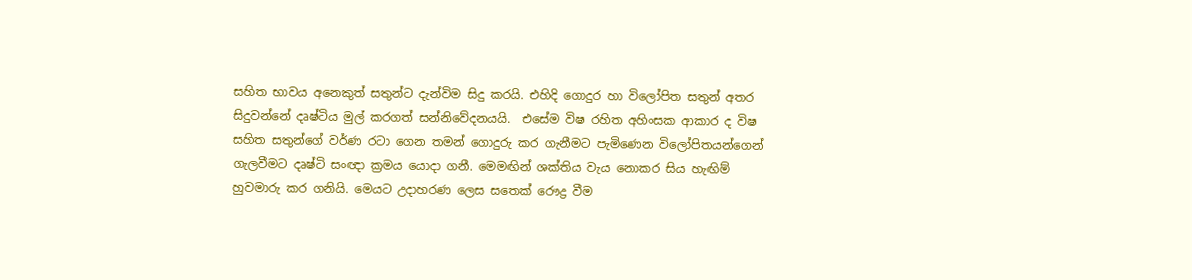සහිත භාවය අනෙකුත් සතුන්ට දැන්විම සිදු කරයි. එහිදි ගොදුර හා විලෝපිත සතුන් අතර සිදුවන්නේ දෘෂ්ටිය මුල් කරගත් සන්නිවේදනයයි.  එසේම විෂ රහිත අහිංසක ආකාර ද විෂ සහිත සතුන්ගේ වර්ණ රටා ගෙන තමන් ගොදුරු කර ගැනීමට පැමිණෙන විලෝපිතයන්ගෙන් ගැලවීමට දෘෂ්ටි සංඥා ක්‍රමය යොදා ගනී. මෙමඟින් ශක්තිය වැය නොකර සිය හැඟිම් හුවමාරු කර ගනියි. මෙයට උදාහරණ ලෙස සතෙක් රෞද්‍ර වීම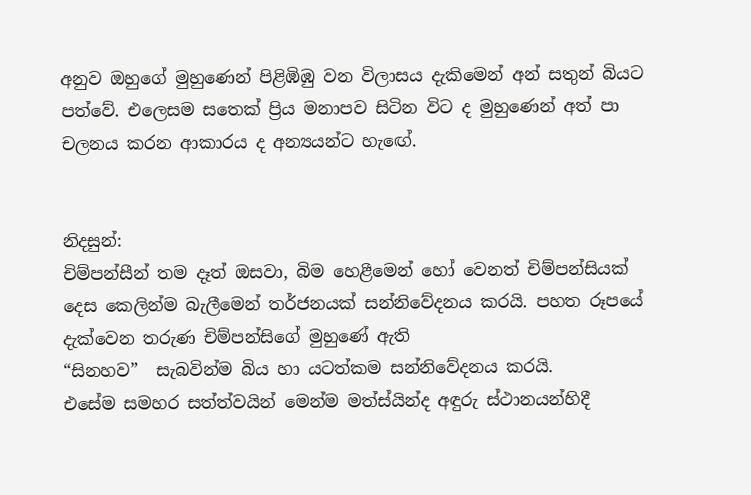අනුව ඔහුගේ මුහුණෙන් පිළිඹිඹු වන විලාසය දැකිමෙන් අන් සතුන් බියට පත්වේ. එලෙසම සතෙක් ප්‍රිය මනාපව සිටින විට ද මුහුණෙන් අත් පා චලනය කරන ආකාරය ද අන්‍යයන්ට හැඟේ.


නිදසුන්:
චිම්පන්සීන් තම දෑත් ඔසවා, බිම හෙළීමෙන් හෝ වෙනත් චිම්පන්සියක් දෙස කෙලින්ම බැලීමෙන් තර්ජනයක් සන්නිවේදනය කරයි. පහත රූපයේ දැක්වෙන තරුණ චිම්පන්සිගේ මුහුණේ ඇති
“සිනහව”  සැබවින්ම බිය හා යටත්කම සන්නිවේදනය කරයි.
එසේම සමහර සත්ත්වයින් මෙන්ම මත්ස්යින්ද අඳුරු ස්ථානයන්හිදී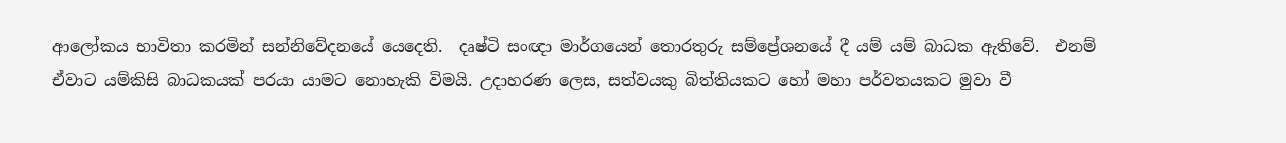ආලෝකය භාවිතා කරමින් සන්නිවේදනයේ යෙදෙති.  දෘෂ්ටි සංඥා මාර්ගයෙන් තොරතුරු සම්ප්‍රේශනයේ දී යම් යම් බාධක ඇතිවේ.  එනම් ඒවාට යම්කිසි බාධකයක් පරයා යාමට නොහැකි විමයි. උදාහරණ ලෙස, සත්වයකු බිත්තියකට හෝ මහා පර්වතයකට මුවා වී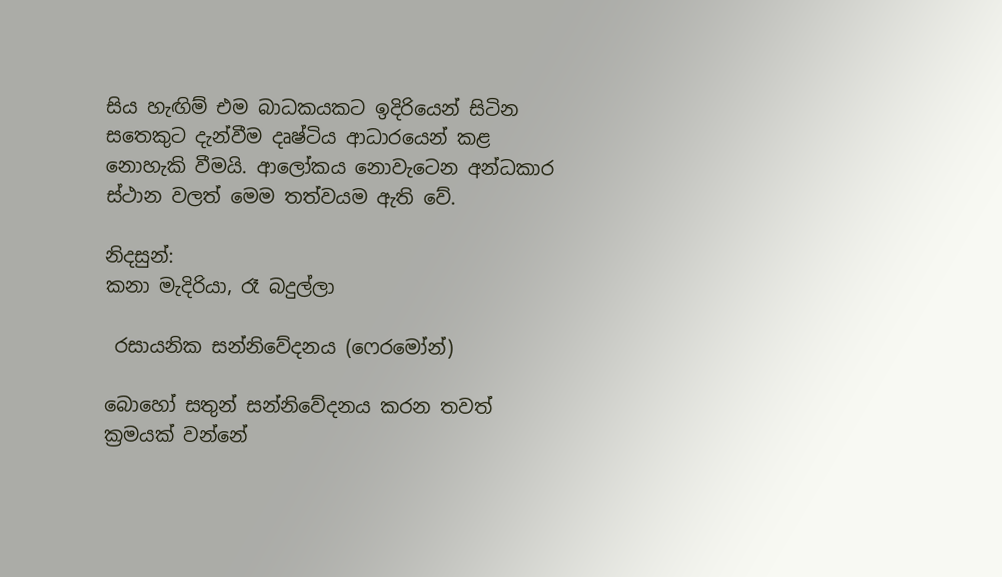සිය හැඟිම් එම බාධකයකට ඉදිරියෙන් සිටින සතෙකුට දැන්වීම දෘෂ්ටිය ආධාරයෙන් කළ නොහැකි වීමයි. ආලෝකය නොවැටෙන අන්ධකාර ස්ථාන වලත් මෙම තත්වයම ඇති වේ.

නිදසුන්:
කනා මැදිරියා, රෑ බදුල්ලා

 රසායනික සන්නිවේදනය (ෆෙරමෝන්)

බොහෝ සතුන් සන්නිවේදනය කරන තවත් ක්‍රමයක් වන්නේ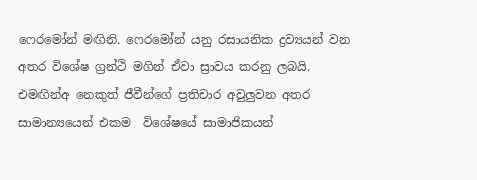ෆෙරමෝන් මඟිනි. ෆෙරමෝන් යනු රසායනික ද්‍රව්‍යයන් වන අතර විශේෂ ග්‍රන්ථි මගින් ඒවා ස්‍රාවය කරනු ලබයි.  එමඟින්අ නෙකුත් ජීවීන්ගේ ප්‍රතිචාර අවුලුවන අතර සාමාන්‍යයෙන් එකම  විශේෂයේ සාමාජිකයන්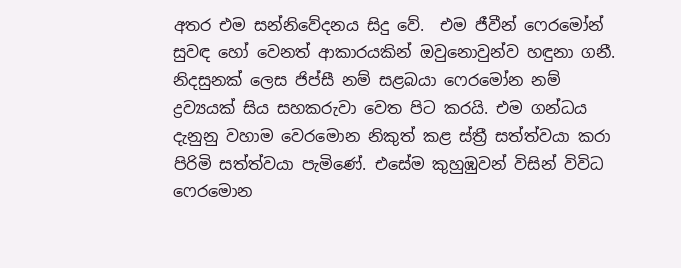අතර එම සන්නිවේදනය සිදු වේ.  එම ජීවීන් ෆෙරමෝන් සුවඳ හෝ වෙනත් ආකාරයකින් ඔවුනොවුන්ව හඳුනා ගනී.  නිදසුනක් ලෙස ජිප්සී නම් සළබයා ෆෙරමෝන නම් ද්‍රව්‍යයක් සිය සහකරුවා වෙත පිට කරයි. එම ගන්ධය දැනුනු වහාම වෙරමොන නිකුත් කළ ස්ත්‍රී සත්ත්වයා කරා පිරිමි සත්ත්වයා පැමිණේ. එසේම කුහුඹුවන් විසින් විවිධ ෆෙරමොන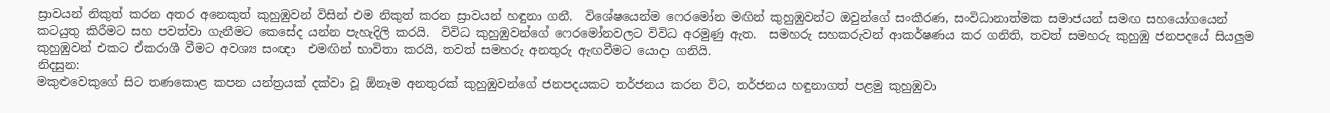ස්‍රාවයන් නිකුත් කරන අතර අනෙකුත් කුහුඹුවන් විසින් එම නිකුත් කරන ස්‍රාවයන් හඳුනා ගනී.  විශේෂයෙන්ම ෆෙරමෝන මඟින් කුහුඹුවන්ට ඔවුන්ගේ සංකීරණ, සංවිධානාත්මක සමාජයන් සමඟ සහයෝගයෙන් කටයුතු කිරීමට සහ පවත්වා ගැනීමට කෙසේද යන්න පැහැදිලි කරයි.  විවිධ කුහුඹුවන්ගේ ෆෙරමෝනවලට විවිධ අරමුණු ඇත.  සමහරු සහකරුවන් ආකර්ෂණය කර ගනිති, තවත් සමහරු කුහුඹු ජනපදයේ සියලුම කුහුඹුවන් එකට ඒකරාශී වීමට අවශ්‍ය සංඥා  එමඟින් භාවිතා කරයි, තවත් සමහරු අනතුරු ඇඟවීමට යොදා ගනියි.
නිදසුන:
මකුළුවෙකුගේ සිට තණකොළ කපන යන්ත්‍රයක් දක්වා වූ ඕනෑම අනතුරක් කුහුඹුවන්ගේ ජනපදයකට තර්ජනය කරන විට, තර්ජනය හඳුනාගත් පළමු කුහුඹුවා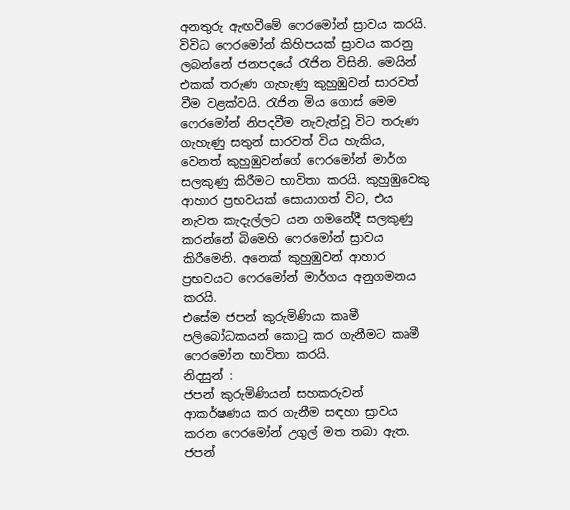අනතුරු ඇඟවීමේ ෆෙරමෝන් ස්‍රාවය කරයි.  විවිධ ෆෙරමෝන් කිහිපයක් ස්‍රාවය කරනු ලබන්නේ ජනපදයේ රැජින විසිනි. මෙයින් එකක් තරුණ ගැහැණු කුහුඹුවන් සාරවත් වීම වළක්වයි. රැජින මිය ගොස් මෙම ෆෙරමෝන් නිපදවීම නැවැත්වූ විට තරුණ ගැහැණු සතුන් සාරවත් විය හැකිය, වෙනත් කුහුඹුවන්ගේ ෆෙරමෝන් මාර්ග සලකුණු කිරීමට භාවිතා කරයි. කුහුඹුවෙකු ආහාර ප්‍රභවයක් සොයාගත් විට, එය නැවත කැදැල්ලට යන ගමනේදී සලකුණු කරන්නේ බිමෙහි ෆෙරමෝන් ස්‍රාවය කිරීමෙනි. අනෙක් කුහුඹුවන් ආහාර ප්‍රභවයට ෆෙරමෝන් මාර්ගය අනුගමනය කරයි.
එසේම ජපන් කුරුමිණියා කෘමී පලිබෝධකයන් කොටු කර ගැනීමට කෘමී ෆෙරමෝන භාවිතා කරයි.
නිදසුන් :
ජපන් කුරුමිණියන් සහකරුවන් ආකර්ෂණය කර ගැනීම සඳහා ස්‍රාවය කරන ෆෙරමෝන් උගුල් මත තබා ඇත. ජපන්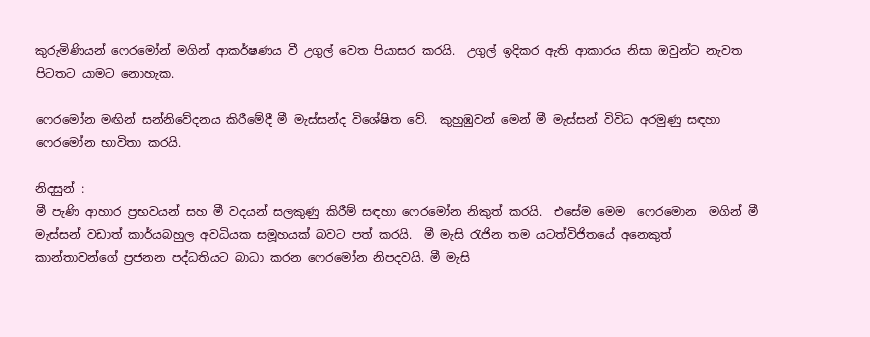කුරුමිණියන් ෆෙරමෝන් මගින් ආකර්ෂණය වී උගුල් වෙත පියාසර කරයි.  උගුල් ඉදිකර ඇති ආකාරය නිසා ඔවුන්ට නැවත පිටතට යාමට නොහැක.

ෆෙරමෝන මඟින් සන්නිවේදනය කිරීමේදී මී මැස්සන්ද විශේෂිත වේ.  කුහුඹුවන් මෙන් මී මැස්සන් විවිධ අරමුණු සඳහා ෆෙරමෝන භාවිතා කරයි.

නිදසුන් :
මී පැණි ආහාර ප්‍රභවයන් සහ මී වදයන් සලකුණු කිරීම් සඳහා ෆෙරමෝන නිකුත් කරයි.  එසේම මෙම  ෆෙරමොන  මගින් මී මැස්සන් වඩාත් කාර්යබහුල අවධියක සමූහයක් බවට පත් කරයි.  මී මැසි රැජින තම යටත්විජිතයේ අනෙකුත් කාන්තාවන්ගේ ප්‍රජනන පද්ධතියට බාධා කරන ෆෙරමෝන නිපදවයි. මී මැසි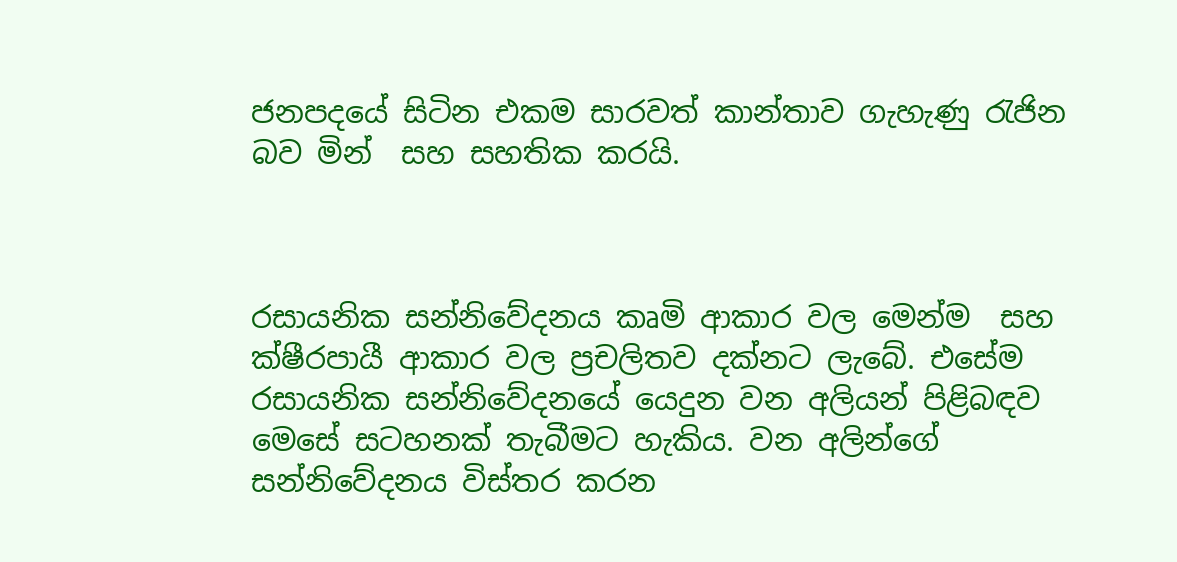ජනපදයේ සිටින එකම සාරවත් කාන්තාව ගැහැණු රැජින  බව මින්  සහ සහතික කරයි.



රසායනික සන්නිවේදනය කෘමි ආකාර වල මෙන්ම  සහ ක්ෂීරපායී ආකාර වල ප්‍රචලිතව දක්නට ලැබේ. එසේම රසායනික සන්නිවේදනයේ යෙදුන වන අලියන් පිළිබඳව මෙසේ සටහනක් තැබීමට හැකිය. වන අලින්ගේ සන්නිවේදනය විස්තර කරන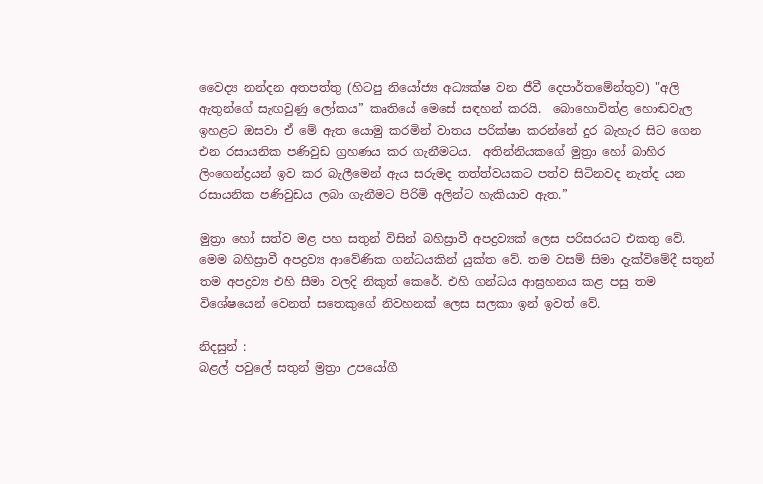වෛද්‍ය නන්දන අතපත්තු (හිටපු නියෝජ්‍ය අධ්‍යක්ෂ වන ජීවී දෙපාර්තමේන්තුව) "අලි ඇතුන්ගේ සැඟවුණු ලෝකය” කෘතියේ මෙසේ සඳහන් කරයි.  බොහොවිත්ළ හොඬවැල ඉහළට ඔසවා ඒ මේ ඇත යොමු කරමින් වාතය පරික්ෂා කරන්නේ දුර බැහැර සිට ගෙන එන රසායනික පණිවුඩ ග්‍රහණය කර ගැනීමටය.  අතින්නියකගේ මුත්‍රා හෝ බාහිර ලිංගෙන්ද්‍රයන් ඉව කර බැලීමෙන් ඇය සරුමද තත්ත්වයකට පත්ව සිටිනවද නැත්ද යන රසායනික පණිවුඩය ලබා ගැනීමට පිරිමි අලින්ට හැකියාව ඇත.”

මුත්‍රා හෝ සත්ව මළ පහ සතුන් විසින් බහිස්‍රාවී අපද්‍රව්‍යක් ලෙස පරිසරයට එකතු වේ. මෙම බහිස්‍රාවී අපද්‍රව්‍ය ආවේණික ගන්ධයකින් යුක්ත වේ. තම වසම් සිමා දැක්විමේදී සතුන් තම අපද්‍රව්‍ය එහි සීමා වලදි නිකුත් කෙරේ. එහි ගන්ධය ආඝ්‍රහනය කළ පසු තම විශේෂයෙන් වෙනත් සතෙකුගේ නිවහනක් ලෙස සලකා ඉන් ඉවත් වේ.

නිදසුන් :
බළල් පවුලේ සතුන් ම්‍රත්‍රා උපයෝගී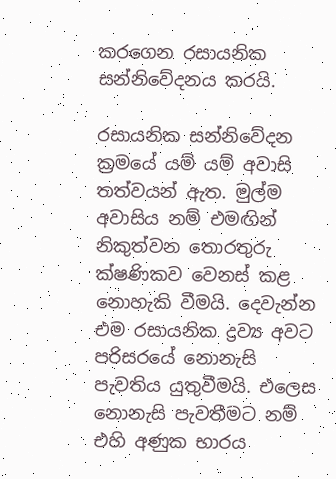කරගෙන රසායනික සන්නිවේදනය කරයි.

රසායනික සන්නිවේදන ක්‍රමයේ යම් යම් අවාසි තත්වයන් ඇත. මුල්ම අවාසිය නම් එමඟින් නිකුත්වන තොරතුරු ක්ෂණිකව වෙනස් කළ නොහැකි වීමයි. දෙවැන්න එම රසායනික ද්‍රව්‍ය අවට පරිසරයේ නොනැසි පැවතිය යුතුවීමයි. එලෙස නොනැසි පැවතීමට නම් එහි අණුක භාරය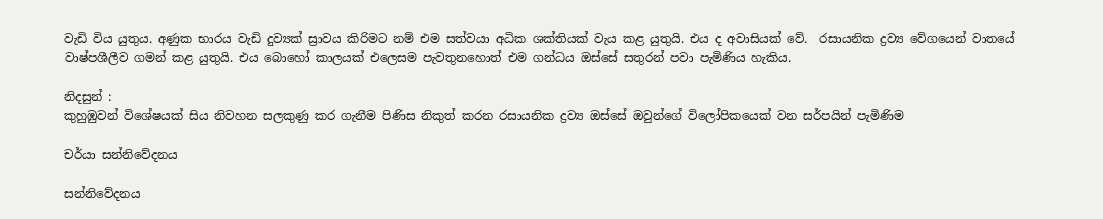වැඩි විය යුතුය. අණුක භාරය වැඩි දුව්‍යක් ස්‍රාවය කිරිමට නම් එම සත්වයා අධික ශක්තියක් වැය කළ යුතුයි. එය ද අවාසියක් වේ.  රසායනික ද්‍රව්‍ය වේගයෙන් වාතයේ වාෂ්පශීලීව ගමන් කළ යුතුයි. එය බොහෝ කාලයක් එලෙසම පැවතුනහොත් එම ගන්ධය ඔස්සේ සතුරන් පවා පැමිණිය හැකිය.

නිදසුන් :
කුහුඹුවන් විශේෂයක් සිය නිවහන සලකුණු කර ගැනීම පිණිස නිකුත් කරන රසායනික ද්‍රව්‍ය ඔස්සේ ඔවුන්ගේ විලෝපිකයෙක් වන සර්පයින් පැමිණිම

චර්යා සන්නිවේදනය

සන්නිවේදනය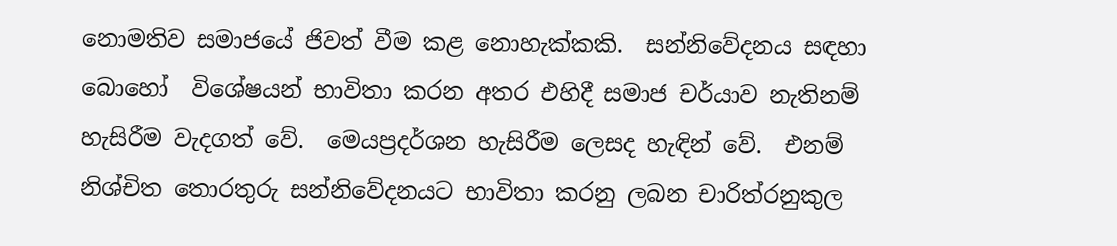නොමතිව සමාජයේ ජිවත් වීම කළ නොහැක්කකි.  සන්නිවේදනය සඳහා බොහෝ  විශේෂයන් භාවිතා කරන අතර එහිදී සමාජ චර්යාව නැතිනම් හැසිරීම වැදගත් වේ.  මෙයප්‍රදර්ශන හැසිරීම ලෙසද හැඳින් වේ.  එනම් නිශ්චිත තොරතුරු සන්නිවේදනයට භාවිතා කරනු ලබන චාරිත්රනුකුල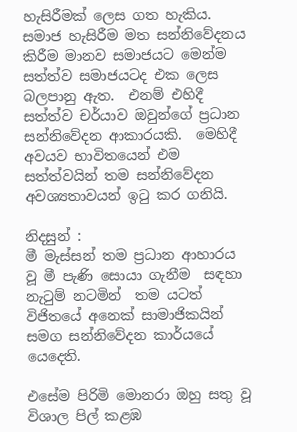හැසිරීමක් ලෙස ගත හැකිය.  සමාජ හැසිරීම මත සන්නිවේදනය කිරීම මානව සමාජයට මෙන්ම සත්ත්ව සමාජයටද එක ලෙස බලපානු ඇත.  එනම් එහිදී සත්ත්ව චර්යාව ඔවුන්ගේ ප්‍රධාන සන්නිවේදන ආකාරයකි.  මෙහිදී අවයව භාවිතයෙන් එම සත්ත්වයින් තම සන්නිවේදන අවශ්‍යතාවයන් ඉටු කර ගනියි.

නිදසුන් :
මී මැස්සන් තම ප්‍රධාන ආහාරය වූ මී පැණි සොයා ගැනීම  සඳහා නැටුම් නටමින්  තම යටත් විජිතයේ අනෙක් සාමාජිකයින් සමග සන්නිවේදන කාර්යයේ යෙදෙති.

එසේම පිරිමි මොනරා ඔහු සතු වූ විශාල පිල් කළඹ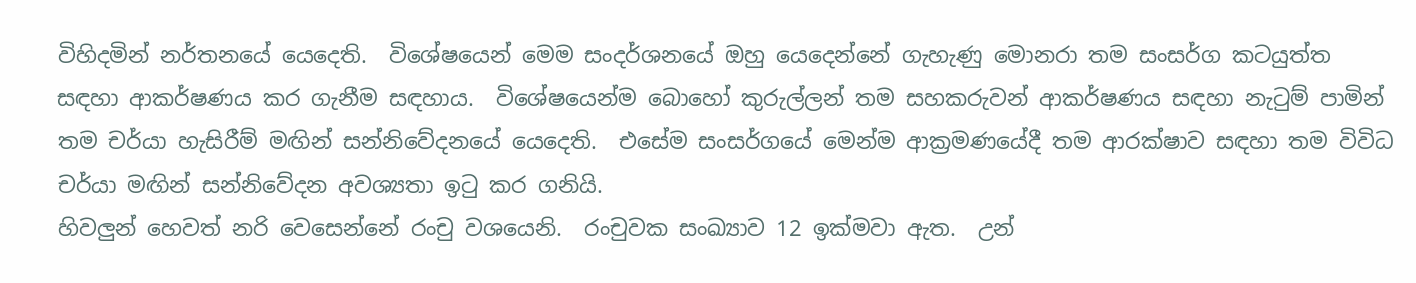විහිදමින් නර්තනයේ යෙදෙති.  විශේෂයෙන් මෙම සංදර්ශනයේ ඔහු යෙදෙන්නේ ගැහැණු මොනරා තම සංසර්ග කටයුත්ත සඳහා ආකර්ෂණය කර ගැනීම සඳහාය.  විශේෂයෙන්ම බොහෝ කුරුල්ලන් තම සහකරුවන් ආකර්ෂණය සඳහා නැටුම් පාමින් තම චර්යා හැසිරීම් මඟින් සන්නිවේදනයේ යෙදෙති.  එසේම සංසර්ගයේ මෙන්ම ආක්‍රමණයේදී තම ආරක්ෂාව සඳහා තම විවිධ චර්යා මඟින් සන්නිවේදන අවශ්‍යතා ඉටු කර ගනියි.
හිවලුන් හෙවත් නරි වෙසෙන්නේ රංචු වශයෙනි.  රංචුවක සංඛ්‍යාව 12 ඉක්මවා ඇත.  උන්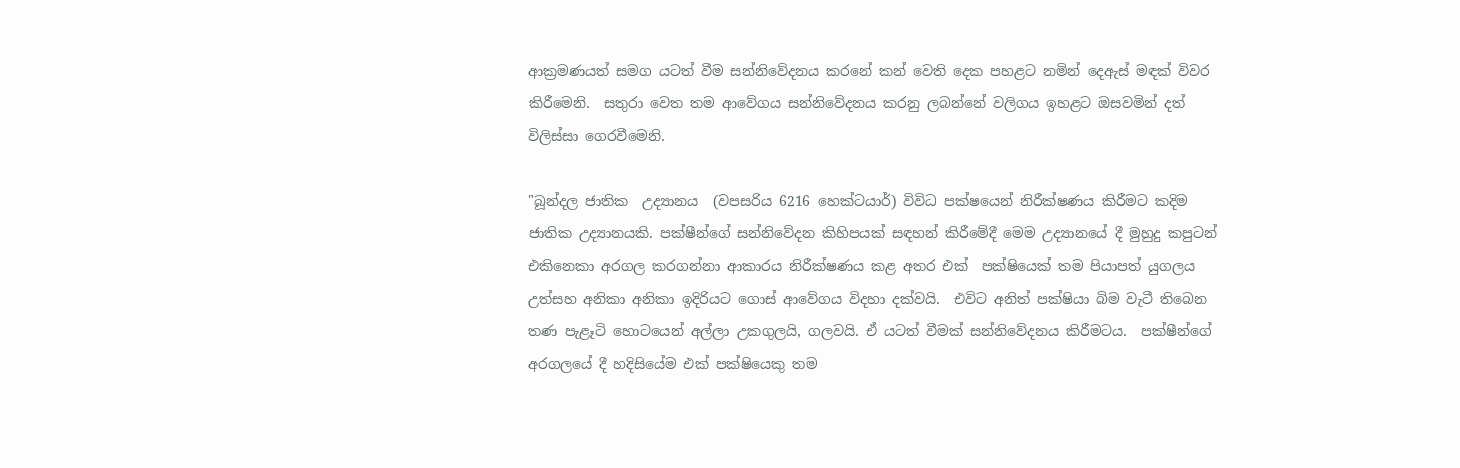ආක්‍රමණයත් සමග යටත් වීම සන්නිවේදනය කරනේ කන් වෙති දෙක පහළට නමින් දෙඇස් මඳක් විවර කිරීමෙනි.  සතුරා වෙත තම ආවේගය සන්නිවේදනය කරනු ලබන්නේ වලිගය ඉහළට ඔසවමින් දත් විලිස්සා ගෙරවීමෙනි.

"බූන්දල ජාතික  උද්‍යානය  (වපසරිය 6216 හෙක්ටයාර්) විවිධ පක්ෂයෙන් නිරීක්ෂණය කිරීමට කදිම ජාතික උද්‍යානයකි. පක්ෂීන්ගේ සන්නිවේදන කිහිපයක් සඳහන් කිරීමේදී මෙම උද්‍යානයේ දී මුහුදු කපුටන් එකිනෙකා අරගල කරගන්නා ආකාරය නිරීක්ෂණය කළ අතර එක්  පක්ෂියෙක් තම පියාපත් යුගලය උත්සහ අනිකා අනිකා ඉදිරියට ගොස් ආවේගය විදහා දක්වයි.  එවිට අනිත් පක්ෂියා බිම වැටී තිබෙන තණ පැළෑටි හොටයෙන් අල්ලා උකගුලයි, ගලවයි. ඒ යටත් වීමක් සන්නිවේදනය කිරීමටය.  පක්ෂීන්ගේ අරගලයේ දී හදිසියේම එක් පක්ෂියෙකු තම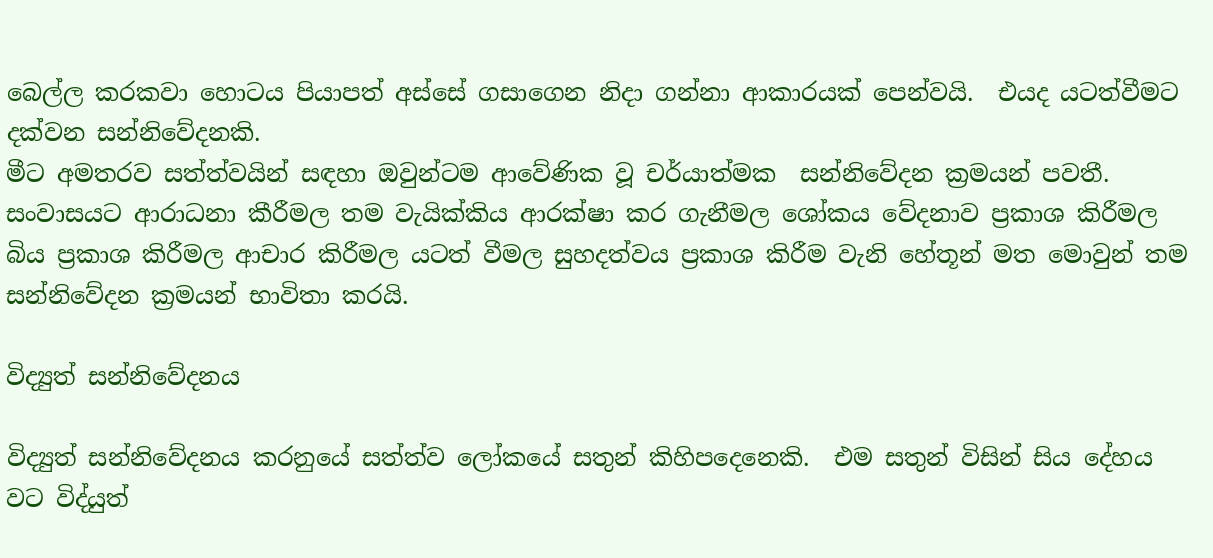බෙල්ල කරකවා හොටය පියාපත් අස්සේ ගසාගෙන නිදා ගන්නා ආකාරයක් පෙන්වයි.  එයද යටත්වීමට දක්වන සන්නිවේදනකි.
මීට අමතරව සත්ත්වයින් සඳහා ඔවුන්ටම ආවේණික වූ චර්යාත්මක  සන්නිවේදන ක්‍රමයන් පවතී.  සංවාසයට ආරාධනා කීරීමල තම වැයික්කිය ආරක්ෂා කර ගැනීමල ශෝකය වේදනාව ප්‍රකාශ කිරීමල බිය ප්‍රකාශ කිරීමල ආචාර කිරීමල යටත් වීමල සුහදත්වය ප්‍රකාශ කිරීම වැනි හේතූන් මත මොවුන් තම සන්නිවේදන ක්‍රමයන් භාවිතා කරයි.

විද්‍යුත් සන්නිවේදනය

විද්‍යුත් සන්නිවේදනය කරනුයේ සත්ත්ව ලෝකයේ සතුන් කිහිපදෙනෙකි.  එම සතුන් විසින් සිය දේහය වට විද්යුත්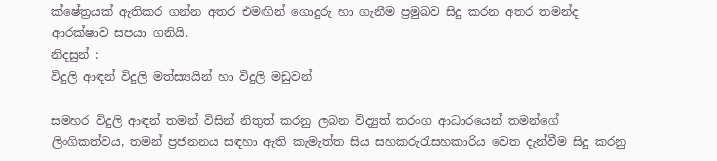ක්ෂේත්‍රයක් ඇතිකර ගන්න අතර එමඟින් ගොදුරු හා ගැනීම ප්‍රමුඛව සිදු කරන අතර තමන්ද ආරක්ෂාව සපයා ගනියි.
නිදසුන් :
විදුලි ආඳන් විදුලි මත්ස්‍යයින් හා විදුලි මඩුවන්

සමහර විදුලි ආඳන් තමන් විසින් නිතුත් කරනු ලබන විද්‍යුත් තරංග ආධාරයෙන් තමන්ගේ ලිංගිකත්වය, තමන් ප්‍රජනනය සඳහා ඇති කැමැත්ත සිය සහකරුරැසහකාරිය වෙත දැන්වීම සිදු කරනු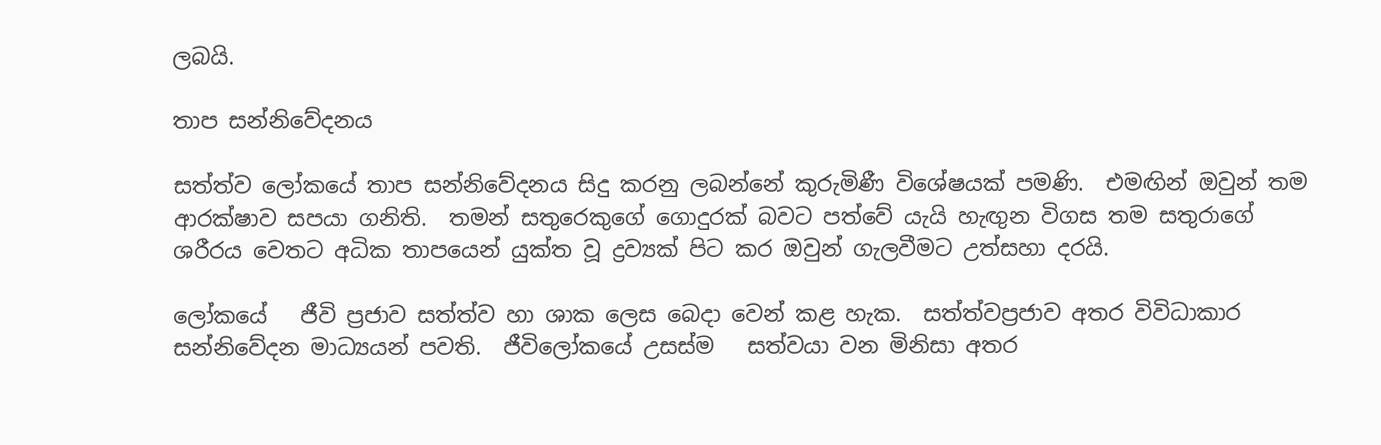ලබයි.

තාප සන්නිවේදනය

සත්ත්ව ලෝකයේ තාප සන්නිවේදනය සිදු කරනු ලබන්නේ කුරුමිණී විශේෂයක් පමණි.  එමඟින් ඔවුන් තම  ආරක්ෂාව සපයා ගනිති.  තමන් සතුරෙකුගේ ගොදුරක් බවට පත්වේ යැයි හැඟුන විගස තම සතුරාගේ ශරීරය වෙතට අධික තාපයෙන් යුක්ත වූ ද්‍රව්‍යක් පිට කර ඔවුන් ගැලවීමට උත්සහා දරයි.

ලෝකයේ   ජීවි ප්‍රජාව සත්ත්ව හා ශාක ලෙස බෙදා වෙන් කළ හැක.  සත්ත්වප්‍රජාව අතර විවිධාකාර  සන්නිවේදන මාධ්‍යයන් පවති.  ජීවිලෝකයේ උසස්ම   සත්වයා වන මිනිසා අතර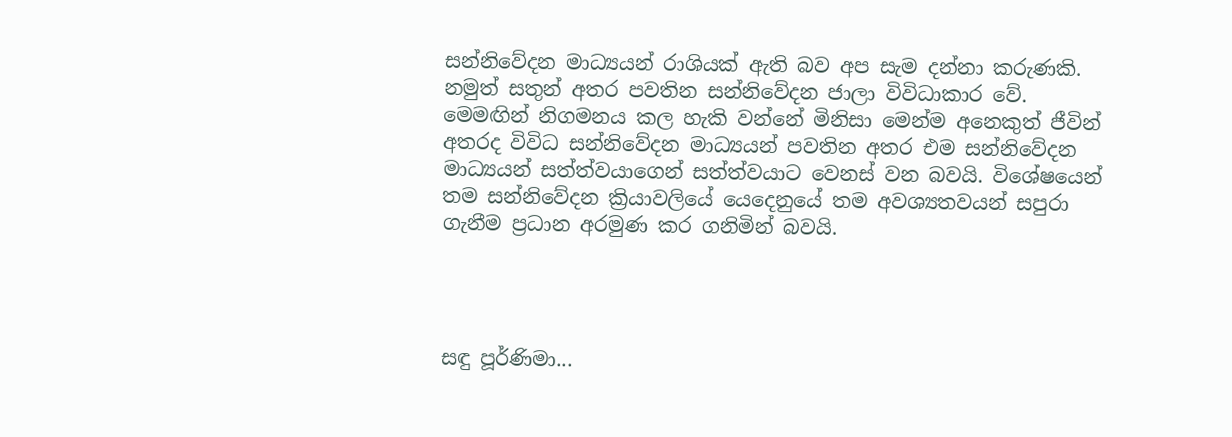සන්නිවේදන මාධ්‍යයන් රාශියක් ඇති බව අප සැම දන්නා කරුණකි. නමුත් සතුන් අතර පවතින සන්නිවේදන ජාලා විවිධාකාර වේ.  මෙමඟින් නිගමනය කල හැකි වන්නේ මිනිසා මෙන්ම අනෙකුත් ජීවින් අතරද විවිධ සන්නිවේදන මාධ්‍යයන් පවතින අතර එම සන්නිවේදන මාධ්‍යයන් සත්ත්වයාගෙන් සත්ත්වයාට වෙනස් වන බවයි. විශේෂයෙන් තම සන්නිවේදන ක්‍රියාවලියේ යෙදෙනුයේ තම අවශ්‍යතවයන් සපුරා ගැනීම ප්‍රධාන අරමුණ කර ගනිමින් බවයි.




සඳු පූර්ණිමා...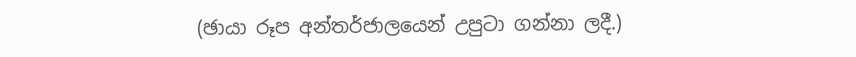(ඡායා රූප අන්තර්ජාලයෙන් උපුටා ගන්නා ලදී.)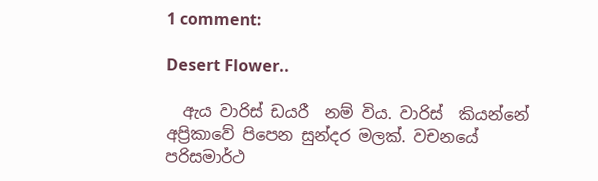1 comment:

Desert Flower..

  ඇය වාරිස් ඩයරී  නම් විය. වාරිස්  කියන්නේ අප්‍රිකාවේ පිපෙන සුන්දර මලක්. වචනයේ පරිසමාර්ථ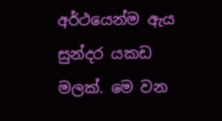අර්ථයෙන්ම ඇය සුන්දර යකඩ මලක්. මෙ වන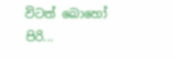විටත් බොහෝ පිරි...